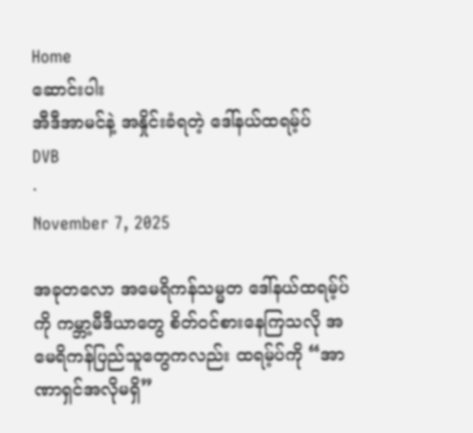Home
ဆောင်းပါး
အီဒီအာမင်နဲ့ အနှိုင်းခံရတဲ့ ဒေါ်နယ်ထရမ့်ပ်
DVB
·
November 7, 2025

အခုတလော အမေရိကန်သမ္မတ ဒေါ်နယ်ထရမ့်ပ်ကို ကမ္ဘာ့မီဒီယာတွေ စိတ်ဝင်စားနေကြသလို အမေရိကန်ပြည်သူတွေကလည်း ထရမ့်ပ်ကို “အာဏာရှင်အလိုမရှိ”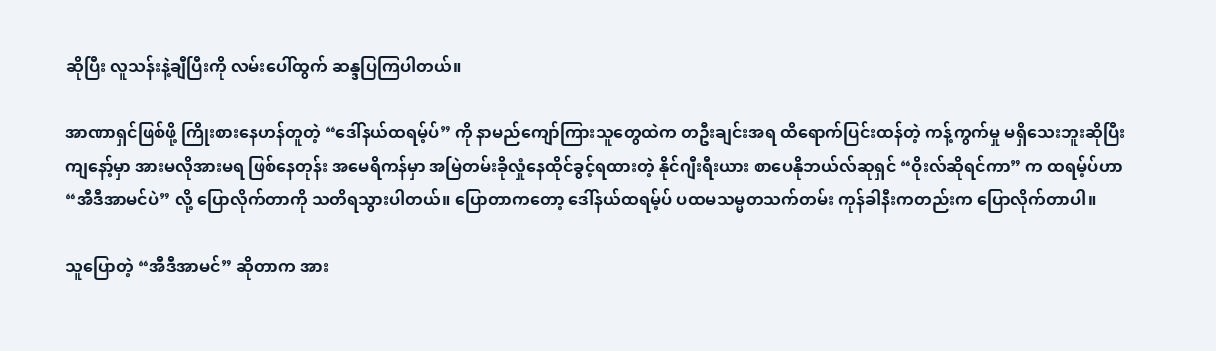ဆိုပြီး လူသန်းနဲ့ချီပြီးကို လမ်းပေါ်ထွက် ဆန္ဒပြကြပါတယ်။

အာဏာရှင်ဖြစ်ဖို့ ကြိုးစားနေဟန်တူတဲ့ “ဒေါ်နယ်ထရမ့်ပ်” ကို နာမည်ကျော်ကြားသူတွေထဲက တဦးချင်းအရ ထိရောက်ပြင်းထန်တဲ့ ကန့်ကွက်မှု မရှိသေးဘူးဆိုပြီး ကျနော့်မှာ အားမလိုအားမရ ဖြစ်နေတုန်း အမေရိကန်မှာ အမြဲတမ်းခိုလှုံနေထိုင်ခွင့်ရထားတဲ့ နိုင်ဂျီးရီးယား စာပေနိုဘယ်လ်ဆုရှင် “ဝိုးလ်ဆိုရင်ကာ” က ထရမ့်ပ်ဟာ “အီဒီအာမင်ပဲ” လို့ ပြောလိုက်တာကို သတိရသွားပါတယ်။ ပြောတာကတော့ ဒေါ်နယ်ထရမ့်ပ် ပထမသမ္မတသက်တမ်း ကုန်ခါနီးကတည်းက ပြောလိုက်တာပါ။

သူပြောတဲ့ “အီဒီအာမင်” ဆိုတာက အား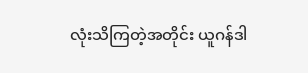လုံးသိကြတဲ့အတိုင်း ယူဂန်ဒါ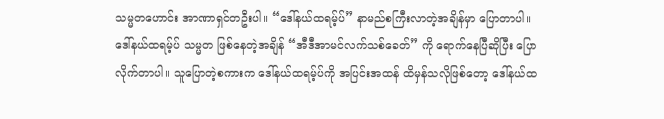သမ္မတဟောင်း အာဏာရှင်တဦးပါ။ “ဒေါ်နယ်ထရမ့်ပ်” နာမည်စကြီးလာတဲ့အချိန်မှာ ပြောတာပါ။ ဒေါ်နယ်ထရမ့်ပ် သမ္မတ ဖြစ်နေတဲ့အချိန် “အီဒီအာမင်လက်သစ်ခေတ်” ကို ရောက်နေပြီဆိုပြီး ပြောလိုက်တာပါ။ သူပြောတဲ့စကားက ဒေါ်နယ်ထရမ့်ပ်ကို အပြင်းအထန် ထိမှန်သလိုဖြစ်တော့ ဒေါ်နယ်ထ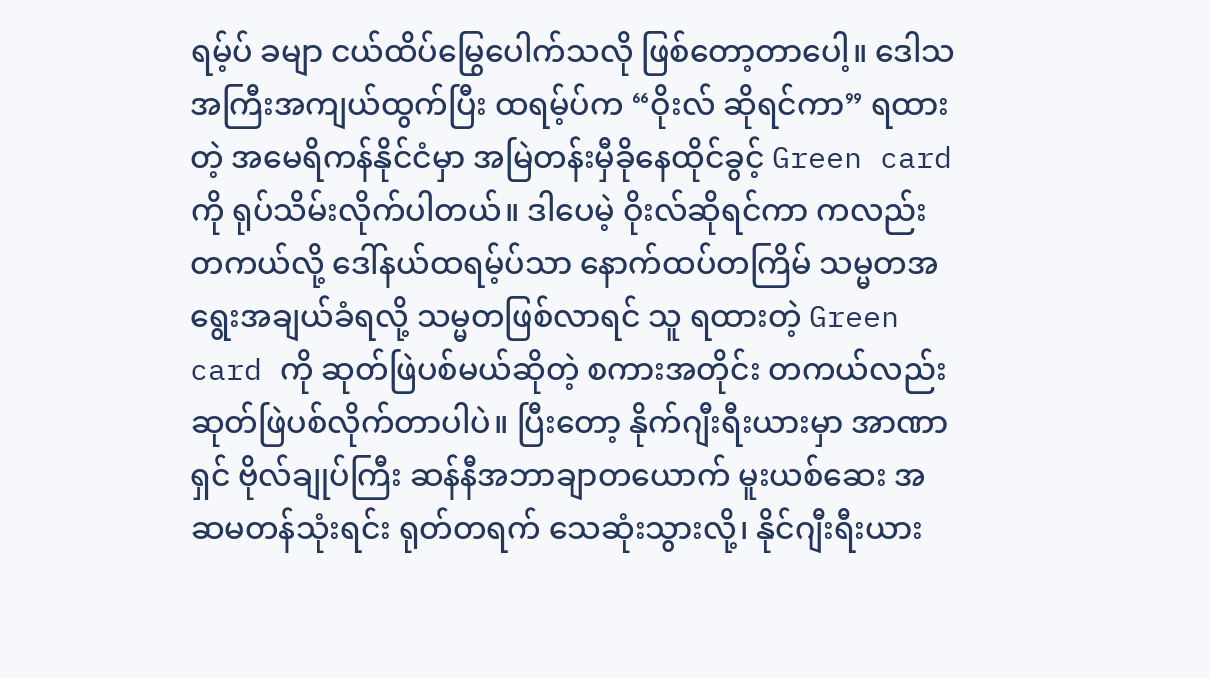ရမ့်ပ် ခမျာ ငယ်ထိပ်မြွေပေါက်သလို ဖြစ်တော့တာပေါ့။ ဒေါသအကြီးအကျယ်ထွက်ပြီး ထရမ့်ပ်က “ဝိုးလ် ဆိုရင်ကာ” ရထားတဲ့ အမေရိကန်နိုင်ငံမှာ အမြဲတန်းမှီခိုနေထိုင်ခွင့် Green card ကို ရုပ်သိမ်းလိုက်ပါတယ်။ ဒါပေမဲ့ ဝိုးလ်ဆိုရင်ကာ ကလည်း  တကယ်လို့ ဒေါ်နယ်ထရမ့်ပ်သာ နောက်ထပ်တကြိမ် သမ္မတအရွေးအချယ်ခံရလို့ သမ္မတဖြစ်လာရင် သူ ရထားတဲ့ Green card ကို ဆုတ်ဖြဲပစ်မယ်ဆိုတဲ့ စကားအတိုင်း တကယ်လည်း ဆုတ်ဖြဲပစ်လိုက်တာပါပဲ။ ပြီးတော့ နိုက်ဂျီးရီးယားမှာ အာဏာရှင် ဗိုလ်ချုပ်ကြီး ဆန်နီအဘာချာတယောက် မူးယစ်ဆေး အဆမတန်သုံးရင်း ရုတ်တရက် သေဆုံးသွားလို့၊ နိုင်ဂျီးရီးယား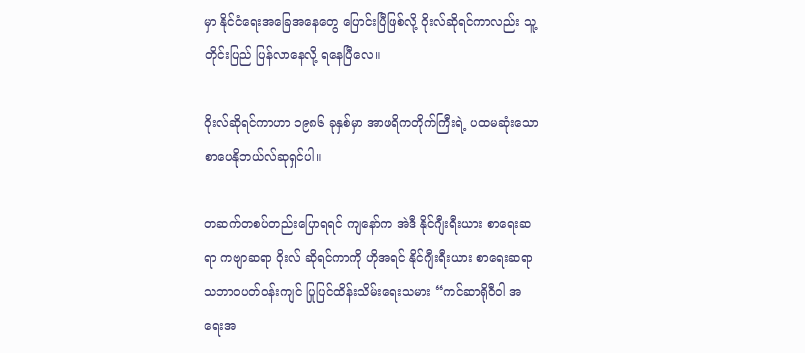မှာ နိုင်ငံရေးအခြေအနေတွေ ပြောင်းပြီဖြစ်လို့ ဝိုးလ်ဆိုရင်ကာလည်း သူ့တိုင်းပြည် ပြန်လာနေလို့ ရနေပြီလေ။

ဝိုးလ်ဆိုရင်ကာဟာ ၁၉၈၆ ခုနှစ်မှာ အာဖရိကတိုက်ကြီးရဲ့ ပထမဆုံးသော စာပေနိုဘယ်လ်ဆုရှင်ပါ။

တဆက်တစပ်တည်းပြောရရင် ကျနော်က အဲဒီ နိုင်ဂျီးရီးယား စာရေးဆရာ ကဗျာဆရာ ဝိုးလ် ဆိုရင်ကာကို ဟိုအရင် နိုင်ဂျီးရီးယား စာရေးဆရာ သဘာဝပတ်ဝန်းကျင် ပြုပြင်ထိန်းသိမ်းရေးသမား “ကင်ဆာရိုဝီဝါ အရေးအ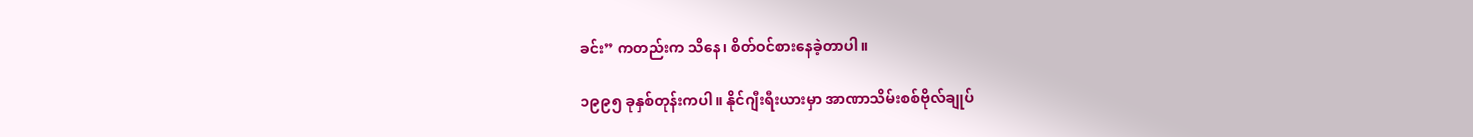ခင်း” ကတည်းက သိနေ၊ စိတ်ဝင်စားနေခဲ့တာပါ။

၁၉၉၅ ခုနှစ်တုန်းကပါ။ နိုင်ဂျီးရီးယားမှာ အာဏာသိမ်းစစ်ဗိုလ်ချုပ်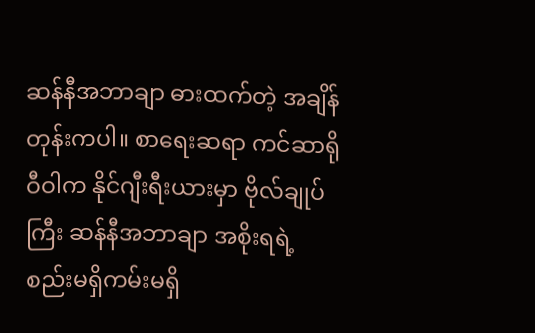ဆန်နီအဘာချာ ဓားထက်တဲ့ အချိန်တုန်းကပါ။ စာရေးဆရာ ကင်ဆာရိုဝီဝါက နိုင်ဂျီးရီးယားမှာ ဗိုလ်ချုပ်ကြီး ဆန်နီအဘာချာ အစိုးရရဲ့ စည်းမရှိကမ်းမရှိ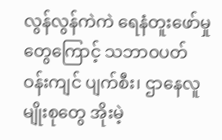လွန်လွန်ကဲကဲ ရေနံတူးဖော်မှုတွေကြောင့် သဘာဝပတ်ဝန်းကျင် ပျက်စီး၊ ဌာနေလူမျိုးစုတွေ အိုးမဲ့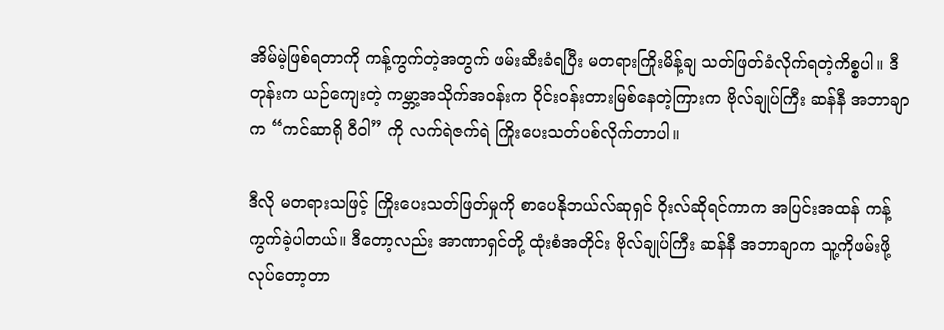အိမ်မဲ့ဖြစ်ရတာကို ကန့်ကွက်တဲ့အတွက် ဖမ်းဆီးခံရပြီး မတရားကြိုးမိန့်ချ သတ်ဖြတ်ခံလိုက်ရတဲ့ကိစ္စပါ။ ဒီတုန်းက ယဉ်ကျေးတဲ့ ကမ္ဘာ့အသိုက်အဝန်းက ဝိုင်းဝန်းတားမြစ်နေတဲ့ကြားက ဗိုလ်ချုပ်ကြီး ဆန်နီ အဘာချာက “ကင်ဆာရို ဝီဝါ” ကို လက်ရဲဇက်ရဲ ကြိုးပေးသတ်ပစ်လိုက်တာပါ။

ဒီလို မတရားသဖြင့် ကြိုးပေးသတ်ဖြတ်မှုကို စာပေနိုဘယ်လ်ဆုရှင် ဝိုးလ်ဆိုရင်ကာက အပြင်းအထန် ကန့်ကွက်ခဲ့ပါတယ်။ ဒီတော့လည်း အာဏာရှင်တို့ ထုံးစံအတိုင်း ဗိုလ်ချုပ်ကြီး ဆန်နီ အဘာချာက သူ့ကိုဖမ်းဖို့ လုပ်တော့တာ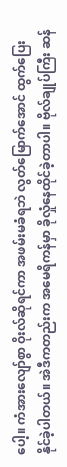ပေါ့။ ကံအားလျော်စွာ ဝိုးလ်ဆိုရင်ကာ အဖမ်းမခံရဘဲ လွတ်မြောက်အောင် ထွက်ပြေးနိုင်ခဲ့ပါတယ်။ အဲဒီကတည်းက အမေရိကန်မှာ ခိုလှုံနေထိုင်ခဲ့တာပါ။ ဗိုလ်ချုပ်ကြီး ဆန်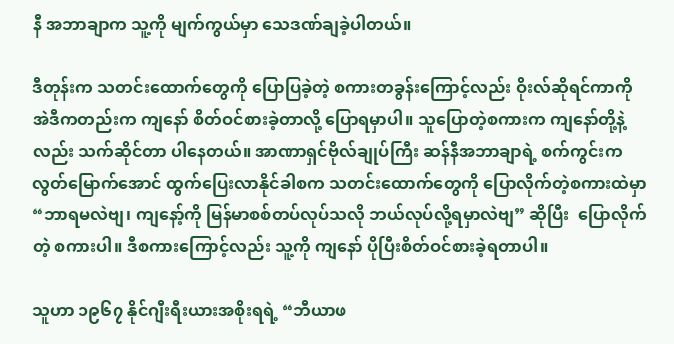နီ အဘာချာက သူ့ကို မျက်ကွယ်မှာ သေဒဏ်ချခဲ့ပါတယ်။

ဒီတုန်းက သတင်းထောက်တွေကို ပြောပြခဲ့တဲ့ စကားတခွန်းကြောင့်လည်း ဝိုးလ်ဆိုရင်ကာကို အဲဒီကတည်းက ကျနော် စိတ်ဝင်စားခဲ့တာလို့ ပြောရမှာပါ။ သူပြောတဲ့စကားက ကျနော်တို့နဲ့လည်း သက်ဆိုင်တာ ပါနေတယ်။ အာဏာရှင်ဗိုလ်ချုပ်ကြီး ဆန်နီအဘာချာရဲ့ စက်ကွင်းက လွတ်မြောက်အောင် ထွက်ပြေးလာနိုင်ခါစက သတင်းထောက်တွေကို ပြောလိုက်တဲ့စကားထဲမှာ “ဘာရမလဲဗျ၊ ကျနော့်ကို မြန်မာစစ်တပ်လုပ်သလို ဘယ်လုပ်လို့ရမှာလဲဗျ” ဆိုပြီး  ပြောလိုက်တဲ့ စကားပါ။ ဒီစကားကြောင့်လည်း သူ့ကို ကျနော် ပိုပြီးစိတ်ဝင်စားခဲ့ရတာပါ။

သူဟာ ၁၉၆၇ နိုင်ဂျီးရီးယားအစိုးရရဲ့ “ဘီယာဖ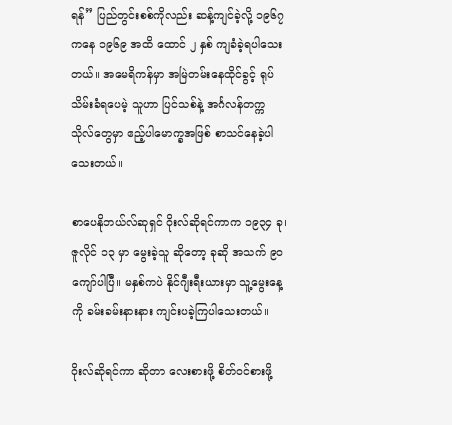ရန်” ပြည်တွင်းစစ်ကိုလည်း ဆန့်ကျင်ခဲ့လို့ ၁၉၆၇ ကနေ ၁၉၆၉ အထိ ထောင် ၂ နှစ် ကျခံခဲ့ရပါသေးတယ်။ အမေရိကန်မှာ အမြဲတမ်းနေထိုင်ခွင့် ရုပ်သိမ်းခံရပေမဲ့ သူဟာ ပြင်သစ်နဲ့ အင်္ဂလန်တက္ကသိုလ်တွေမှာ ဧည့်ပါမောက္ခအဖြစ် စာသင်နေခဲ့ပါသေးတယ်။

စာပေနိုဘယ်လ်ဆုရှင် ဝိုးလ်ဆိုရင်ကာက ၁‌၉၃၄ ခု၊ ဇူလိုင် ၁၃ မှာ မွေးခဲ့သူ ဆိုတော့ ခုဆို အသက် ၉၀ ကျော်ပါပြီ။ မနှစ်ကပဲ နိုင်ဂျီးရီးယားမှာ သူ့မွေးနေ့ကို ခမ်းခမ်းနားနား ကျင်းပခဲ့ကြပါသေးတယ်။

ဝိုးလ်ဆိုရင်ကာ ဆိုတာ လေးစားဖို့ စိတ်ဝင်စားဖို့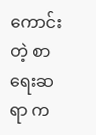ကောင်းတဲ့ စာရေးဆရာ က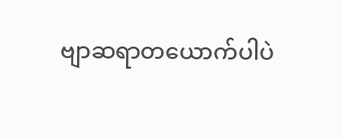ဗျာဆရာတယောက်ပါပဲ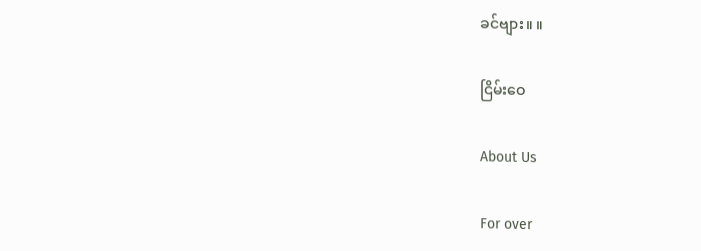ခင်ဗျား။ ။

ငြိမ်းဝေ

About Us

For over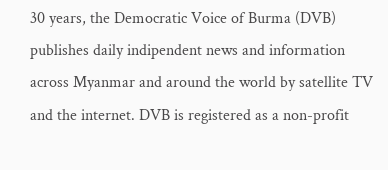30 years, the Democratic Voice of Burma (DVB) publishes daily indipendent news and information across Myanmar and around the world by satellite TV and the internet. DVB is registered as a non-profit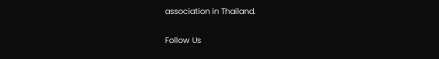association in Thailand.

Follow Us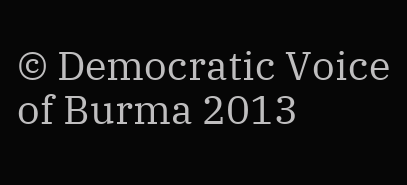© Democratic Voice of Burma 2013